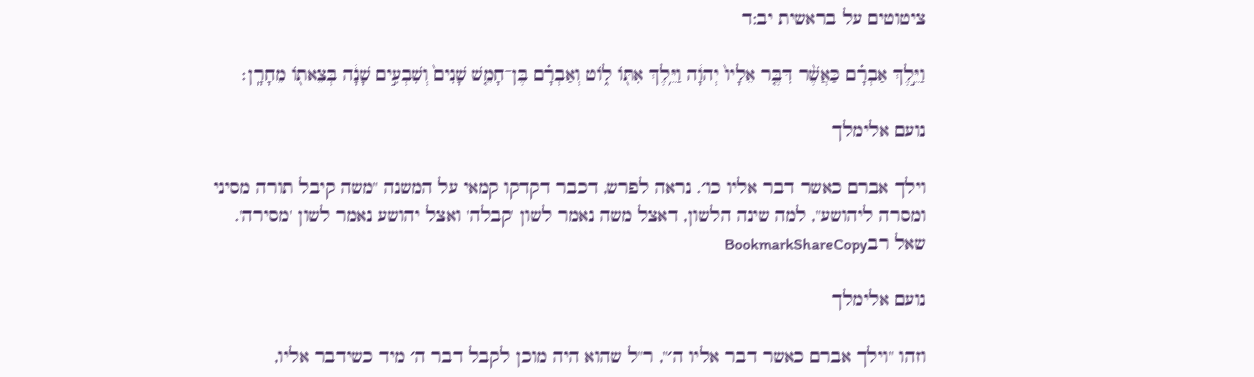ציטוטים על בראשית יב:ד

וַיֵּ֣לֶךְ אַבְרָ֗ם כַּאֲשֶׁ֨ר דִּבֶּ֤ר אֵלָיו֙ יְהוָ֔ה וַיֵּ֥לֶךְ אִתּ֖וֹ ל֑וֹט וְאַבְרָ֗ם בֶּן־חָמֵ֤שׁ שָׁנִים֙ וְשִׁבְעִ֣ים שָׁנָ֔ה בְּצֵאת֖וֹ מֵחָרָֽן׃

נועם אלימלך

וילך אברם כאשר דבר אליו כו׳. נראה לפרש, דכבר דקדקו קמאי על המשנה "משה קיבל תורה מסיני ומסרה ליהושע", למה שינה הלשון, דאצל משה נאמר לשון 'קבלה' ואצל יהושע נאמר לשון 'מסירה'.
שאל רבBookmarkShareCopy

נועם אלימלך

וזהו "וילך אברם כאשר דבר אליו ה׳", ר"ל שהוא היה מוכן לקבל דבר ה׳ מיד כשידבר אליו,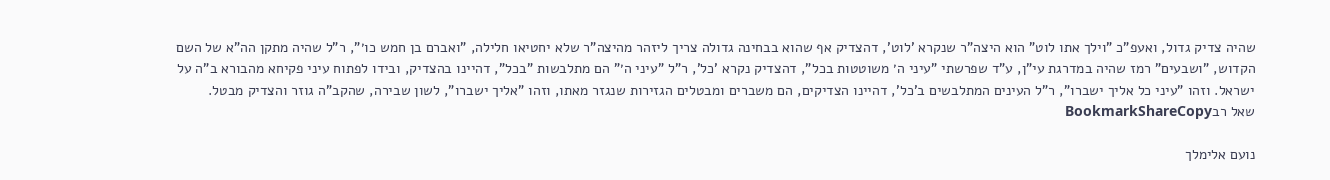שהיה צדיק גדול, ואעפ"כ "וילך אתו לוט" הוא היצה"ר שנקרא 'לוט', דהצדיק אף שהוא בבחינה גדולה צריך ליזהר מהיצה"ר שלא יחטיאו חלילה, "ואברם בן חמש כו׳", ר"ל שהיה מתקן הה"א של השם הקדוש, "ושבעים" רמז שהיה במדרגת עי"ן, ע"ד שפרשתי "עיני ה׳ משוטטות בכל", דהצדיק נקרא 'כל', ר"ל "עיני ה׳" הם מתלבשות "בכל", דהיינו בהצדיק, ובידו לפתוח עיני פקיחא מהבורא ב"ה על ישראל. וזהו "עיני כל אליך ישברו", ר"ל העינים המתלבשים ב'כל', דהיינו הצדיקים, הם משברים ומבטלים הגזירות שנגזר מאתו, וזהו "אליך ישברו", לשון שבירה, שהקב"ה גוזר והצדיק מבטל.
שאל רבBookmarkShareCopy

נועם אלימלך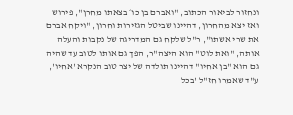ונחזור לביאור הכתוב, "ואברם בן כו׳ בצאתו מחרן", פירוש ואז יצא מהחרון, דהיינו שביטל הגזירות וחרון, "ויקח אברם את שרי אשתו", ר"ל שלקח גם המדריגה של נקבות והעלה אותה, "ואת לוט" הוא היצה"ר, הפך גם אותו לטוב עד שהיה גם הוא "בן אחיו" דהיינו תולדה של יצר טוב הנקרא 'אחיו', ע"ד שאמרו חז"ל 'בכל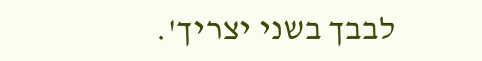לבבך בשני יצריך'.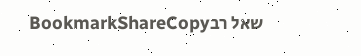שאל רבBookmarkShareCopy